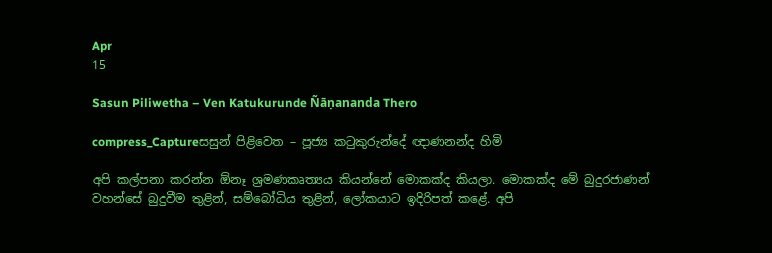Apr
15

Sasun Piliwetha – Ven Katukurunde Ñāṇananda Thero

compress_Captureසසුන් පිළිවෙත – පූජ්‍ය කටුකුරුන්දේ ඥාණනන්ද හිමි

අපි කල්පනා කරන්න ඕනෑ ශ්‍රමණකෘත්‍යය කියන්නේ මොකක්ද කියලා. මොකක්ද මේ බුදුරජාණන් වහන්සේ බුදුවීම තුළින්, සම්බෝධිය තුළින්, ලෝකයාට ඉදිරිපත් කළේ. අපි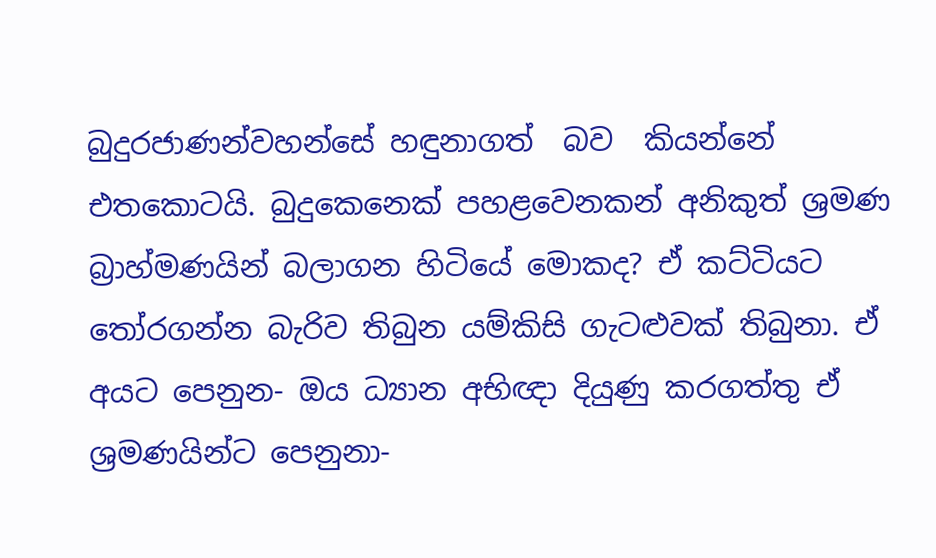බුදුරජාණන්වහන්සේ හඳුනාගත්  බව  කියන්නේ එතකොටයි. බුදුකෙනෙක් පහළවෙනකන් අනිකුත් ශ්‍රමණ බ්‍රාහ්මණයින් බලාගන හිටියේ මොකද? ඒ කට්ටියට තෝරගන්න බැරිව තිබුන යම්කිසි ගැටළුවක් තිබුනා. ඒ අයට පෙනුන- ඔය ධ්‍යාන අභිඥා දියුණු කරගත්තු ඒ ශ්‍රමණයින්ට පෙනුනා-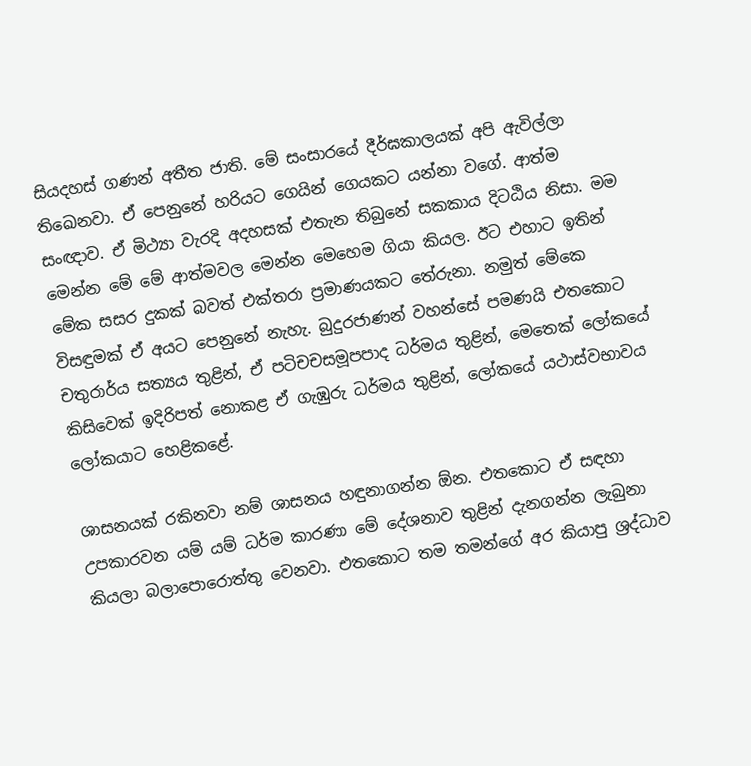සියදහස් ගණන් අතීත ජාති. මේ සංසාරයේ දීර්ඝකාලයක් අපි ඇවිල්ලා තිඛෙනවා. ඒ පෙනුනේ හරියට ගෙයින් ගෙයකට යන්නා වගේ. ආත්ම සංඥාව. ඒ මිථ්‍යා වැරදි අදහසක් එතැන තිබුනේ සකකාය දිටඨිය නිසා. මම මෙන්න මේ මේ ආත්මවල මෙන්න මෙහෙම ගියා කියල. ඊට එහාට ඉතින් මේක සසර දුකක් බවත් එක්තරා ප්‍රමාණයකට තේරුනා. නමුත් මේකෙ විසඳුමක් ඒ අයට පෙනුනේ නැහැ. බුදුරජාණන් වහන්සේ පමණයි එතකොට චතුරාර්ය සත්‍යය තුළින්, ඒ පටිචචසමූපපාද ධර්මය තුළින්, මෙතෙක් ලෝකයේ කිසිවෙක් ඉදිරිපත් නොකළ ඒ ගැඹුරු ධර්මය තුළින්, ලෝකයේ යථාස්වභාවය ලෝකයාට හෙළිකළේ.

ශාසනයක් රකිනවා නම් ශාසනය හඳුනාගන්න ඕන. එතකොට ඒ සඳහා උපකාරවන යම් යම් ධර්ම කාරණා මේ දේශනාව තුළින් දැනගන්න ලැබුනා කියලා බලාපොරොත්තු වෙනවා. එතකොට තම තමන්ගේ අර කියාපු ශ්‍රද්ධාව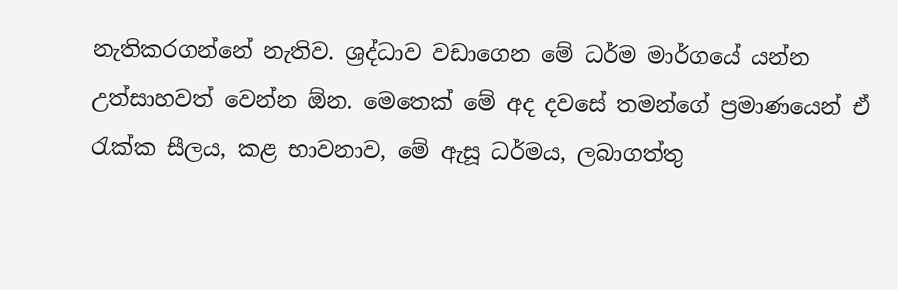නැතිකරගන්නේ නැතිව. ශ්‍රද්ධාව වඩාගෙන මේ ධර්ම මාර්ගයේ යන්න උත්සාහවත් වෙන්න ඕන. මෙතෙක් මේ අද දවසේ තමන්ගේ ප්‍රමාණයෙන් ඒ රැක්ක සීලය, කළ භාවනාව, මේ ඇසූ ධර්මය, ලබාගත්තු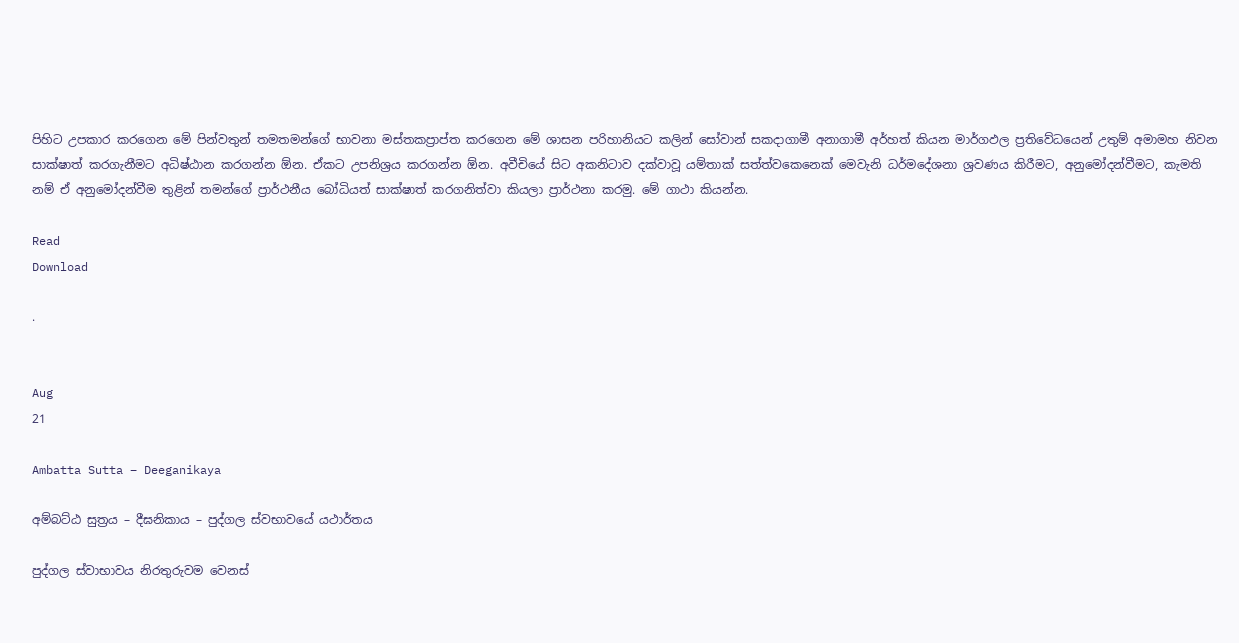පිහිට උපකාර කරගෙන මේ පින්වතුන් තමතමන්ගේ භාවනා මස්තකප්‍රාප්ත කරගෙන මේ ශාසන පරිහානියට කලින් සෝවාන් සකදාගාමී අනාගාමී අර්හත් කියන මාර්ගඵල ප්‍රතිවේධයෙන් උතුම් අමාමහ නිවන සාක්ෂාත් කරගැනීමට අධිෂ්ඨාන කරගන්න ඕන. ඒකට උපනිශ්‍රය කරගන්න ඕන. අවීචියේ සිට අකනිටාව දක්වාවූ යම්තාක් සත්ත්වකෙනෙක් මෙවැනි ධර්මදේශනා ශ්‍රවණය කිරීමට, අනුමෝදන්වීමට, කැමති නම් ඒ අනුමෝදන්වීම තුළින් තමන්ගේ ප්‍රාර්ථනීය බෝධියත් සාක්ෂාත් කරගනිත්වා කියලා ප්‍රාර්ථනා කරමු. මේ ගාථා කියන්න.

Read
Download

.


Aug
21

Ambatta Sutta – Deeganikaya

අම්බට්ඨ සුත්‍රය – දීඝනිකාය – පුද්ගල ස්වභාවයේ යථාර්තය

පුද්ගල ස්වාභාවය නිරතුරුවම වෙනස්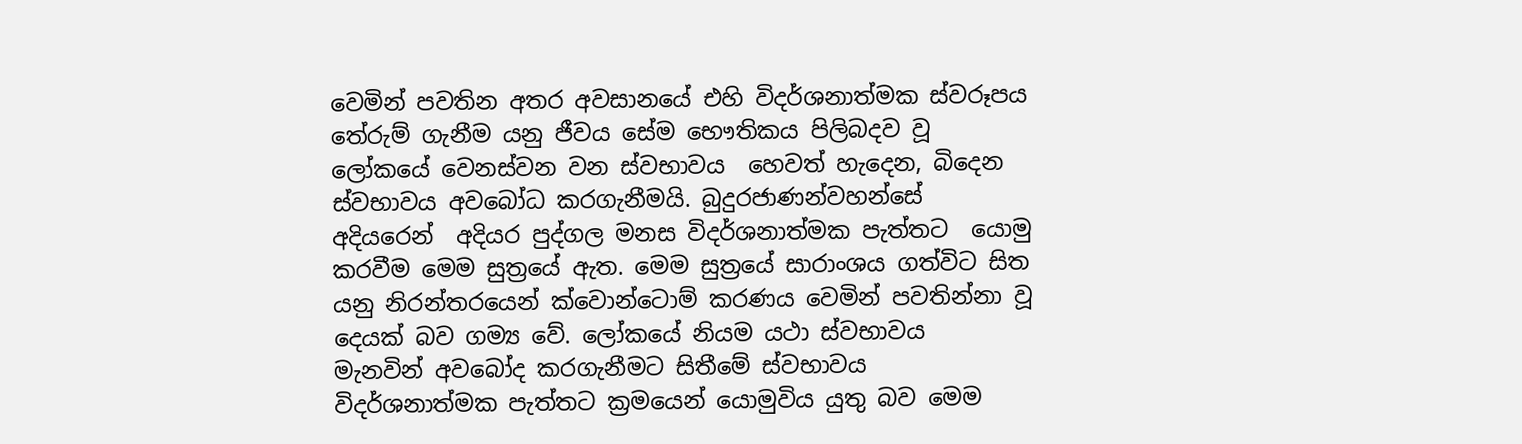වෙමින් පවතින අතර අවසානයේ එහි විදර්ශනාත්මක ස්වරූපය තේරුම් ගැනීම යනු ජීවය සේම භෞතිකය පිලිබදව වූ ලෝකයේ වෙනස්වන වන ස්වභාවය  හෙවත් හැදෙන, බිදෙන ස්වභාවය අවබෝධ කරගැනීමයි. බුදුරජාණන්වහන්සේ අදියරෙන්  අදියර පුද්ගල මනස විදර්ශනාත්මක පැත්තට  යොමු කරවීම මෙම සුත්‍රයේ ඇත. මෙම සුත්‍රයේ සාරාංශය ගත්විට සිත යනු නිරන්තරයෙන් ක්වොන්ටොම් කරණය වෙමින් පවතින්නා වූ දෙයක් බව ගම්‍ය වේ. ලෝකයේ නියම යථා ස්වභාවය  මැනවින් අවබෝද කරගැනීමට සිතීමේ ස්වභාවය විදර්ශනාත්මක පැත්තට ක්‍රමයෙන් යොමුවිය යුතු බව මෙම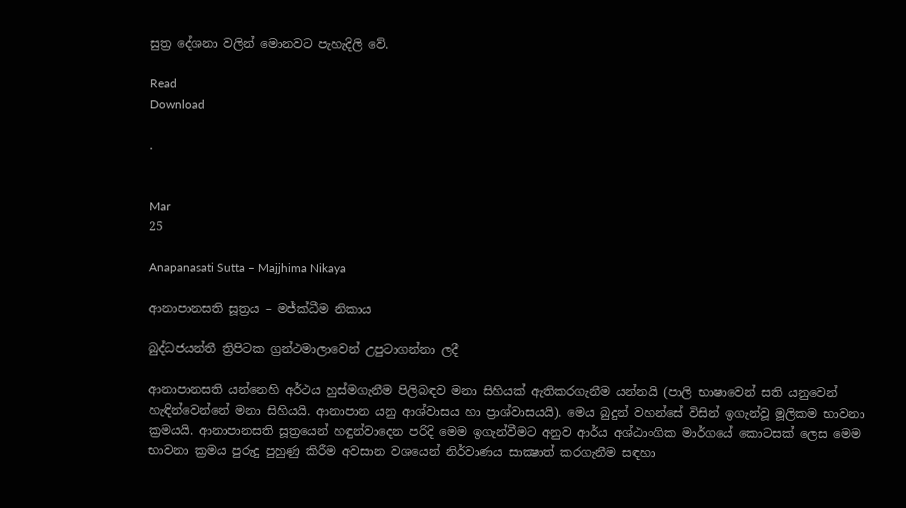සුත්‍ර දේශනා වලින් මොනවට පැහැදිලි වේ.

Read
Download

.


Mar
25

Anapanasati Sutta – Majjhima Nikaya

ආනාපානසති සූත්‍රය – මජ්ක්ධීම නිකාය

බුද්ධජයන්තී ත්‍රිපිටක ග්‍රන්ථමාලාවෙන් උපුටාගන්නා ලදී

ආනාපානසති යන්නෙහි අර්ථය හුස්මගැනීම පිලිබඳව මනා සිහියක් ඇතිකරගැනීම යන්නයි (පාලි භාෂාවෙන් සති යනුවෙන් හැඳින්වෙන්නේ මනා සිහියයි. ආනාපාන යනු ආශ්වාසය හා ප්‍රාශ්වාසයයි). මෙය බුදුන් වහන්සේ විසින් ඉගැන්වූ මූලිකම භාවනා ක්‍රමයයි. ආනාපානසති සූත්‍රයෙන් හඳුන්වාදෙන පරිදි මෙම ඉගැන්වීමට අනුව ආර්ය අශ්ඨාංගික මාර්ගයේ කොටසක් ලෙස මෙම භාවනා ක්‍රමය පුරුදු පුහුණු කිරීම අවසාන වශයෙන් නිර්වාණය සාක්‍ෂාත් කරගැනීම සඳහා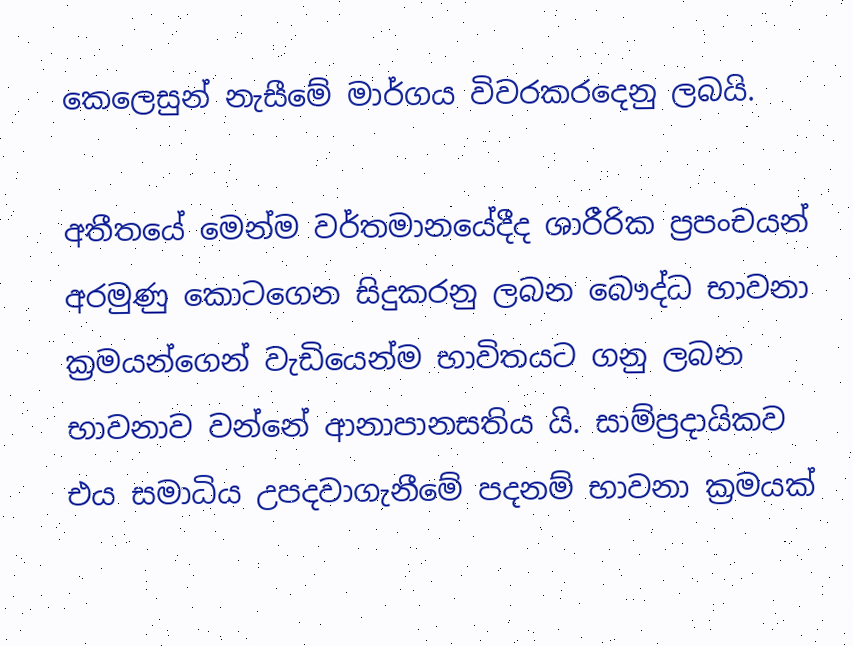කෙලෙසුන් නැසීමේ මාර්ගය විවරකරදෙනු ලබයි.

අතීතයේ මෙන්ම වර්තමානයේදීද ශාරීරික ප්‍රපංචයන් අරමුණු කොටගෙන සිදුකරනු ලබන බෞද්ධ භාවනා ක්‍රමයන්ගෙන් වැඩියෙන්ම භාවිතයට ගනු ලබන භාවනාව වන්නේ ආනාපානසතිය යි. සාම්ප්‍රදායිකව එය සමාධිය උපදවාගැනීමේ පදනම් භාවනා ක්‍රමයක්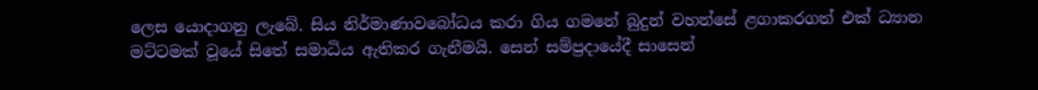ලෙස යොදාගනු ලැබේ. සිය නිර්මාණාවබෝධය කරා ගිය ගමනේ බුදුන් වහන්සේ ළගාකරගත් එක් ධ්‍යාන මට්ටමක් වූයේ සිතේ සමාධිය ඇතිකර ගැනීමයි. සෙන් සම්ප්‍රදායේදී සාසෙන්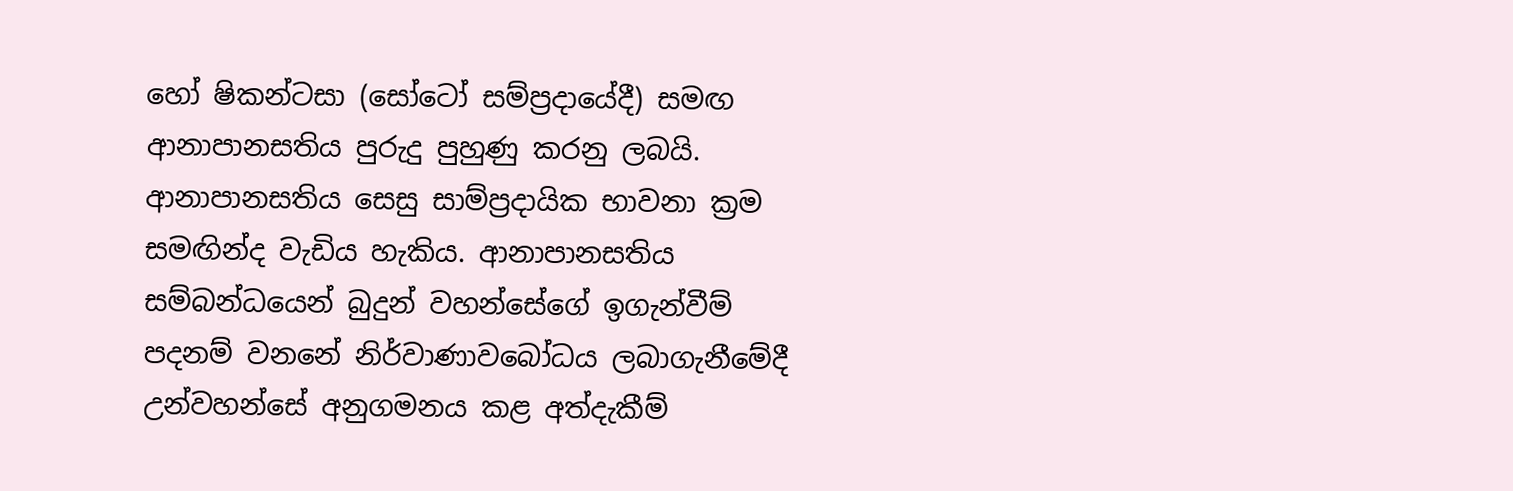හෝ ෂිකන්ටසා (සෝටෝ සම්ප්‍රදායේදී) සමඟ ආනාපානසතිය පුරුදු පුහුණු කරනු ලබයි. ආනාපානසතිය සෙසු සාම්ප්‍රදායික භාවනා ක්‍රම සමඟින්ද වැඩිය හැකිය. ආනාපානසතිය සම්බන්ධයෙන් බුදුන් වහන්සේගේ ඉගැන්වීම් පදනම් වනනේ නිර්වාණාවබෝධය ලබාගැනීමේදී උන්වහන්සේ අනුගමනය කළ අත්දැකීම්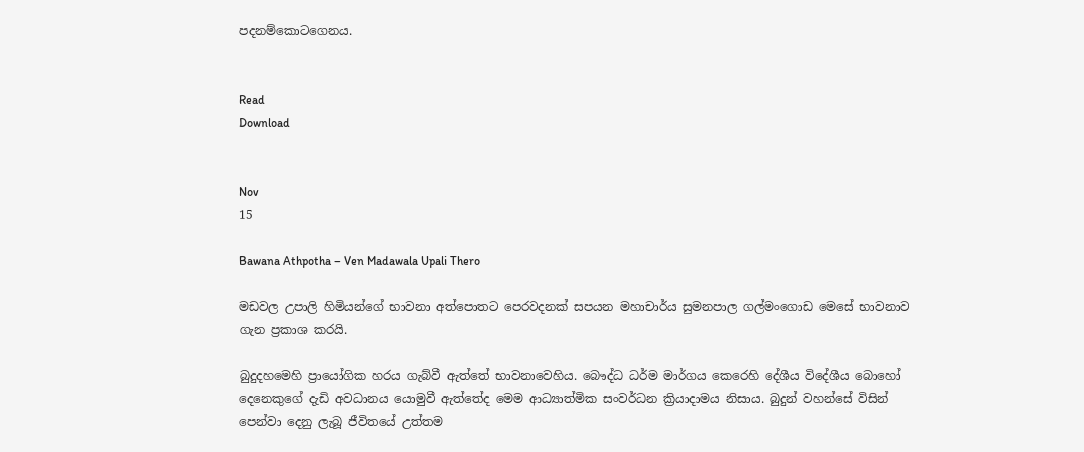පදනම්කොටගෙනය.


Read
Download


Nov
15

Bawana Athpotha – Ven Madawala Upali Thero

මඩවල උපාලි හිමියන්ගේ භාවනා අත්පොතට පෙරවදනක්‌ සපයන මහාචාර්ය සුමනපාල ගල්මංගොඩ මෙසේ භාවනාව ගැන ප්‍රකාශ කරයි.

බුදුදහමෙහි ප්‍රායෝගික හරය ගැබ්වී ඇත්තේ භාවනාවෙහිය. බෞද්ධ ධර්ම මාර්ගය කෙරෙහි දේශීය විදේශීය බොහෝ දෙනෙකුගේ දැඩි අවධානය යොමුවී ඇත්තේද මෙම ආධ්‍යාත්මික සංවර්ධන ක්‍රියාදාමය නිසාය. බුදුන් වහන්සේ විසින් පෙන්වා දෙනු ලැබූ ජීවිතයේ උත්තම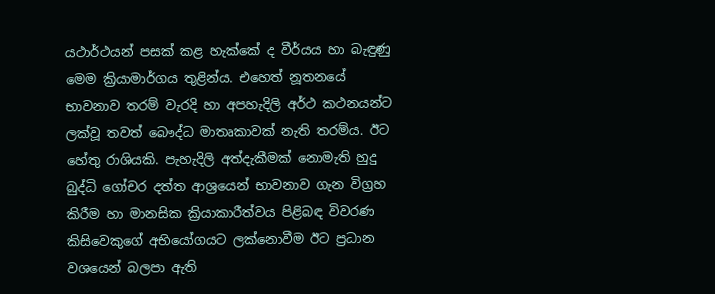යථාර්ථයන් පසක්‌ කළ හැක්‌කේ ද වීර්යය හා බැඳුණු මෙම ක්‍රියාමාර්ගය තුළින්ය. එහෙත් නූතනයේ භාවනාව තරම් වැරදි හා අපහැදිලි අර්ථ කථනයන්ට ලක්‌වූ තවත් බෞද්ධ මාතෘකාවක්‌ නැති තරම්ය. ඊට හේතු රාශියකි. පැහැදිලි අත්දැකීමක්‌ නොමැති හුදු බුද්ධි ගෝචර දත්ත ආශ්‍රයෙන් භාවනාව ගැන විග්‍රහ කිරීම හා මානසික ක්‍රියාකාරීත්වය පිළිබඳ විවරණ කිසිවෙකුගේ අභියෝගයට ලක්‌නොවීම ඊට ප්‍රධාන වශයෙන් බලපා ඇති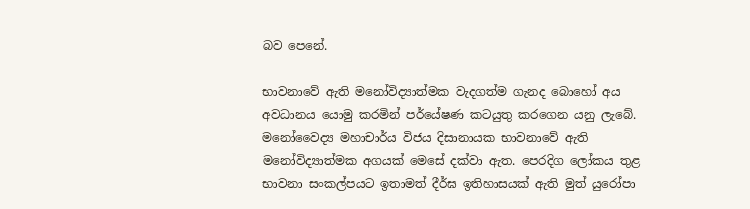බව පෙනේ.

භාවනාවේ ඇති මනෝවිද්‍යාත්මක වැදගත්ම ගැනද බොහෝ අය අවධානය යොමු කරමින් පර්යේෂණ කටයුතු කරගෙන යනු ලැබේ. මනෝවෛද්‍ය මහාචාර්ය විජය දිසානායක භාවනාවේ ඇති මනෝවිද්‍යාත්මක අගයක්‌ මෙසේ දක්‌වා ඇත. පෙරදිග ලෝකය තුළ භාවනා සංකල්පයට ඉතාමත් දීර්ඝ ඉතිහාසයක්‌ ඇති මුත් යුරෝපා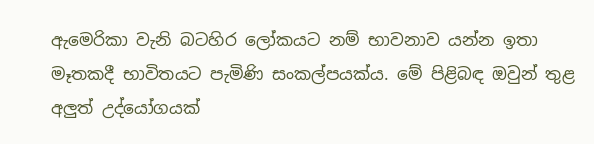ඇමෙරිකා වැනි බටහිර ලෝකයට නම් භාවනාව යන්න ඉතා මෑතකදී භාවිතයට පැමිණි සංකල්පයක්‌ය. මේ පිළිබඳ ඔවුන් තුළ අලුත් උද්යෝගයක්‌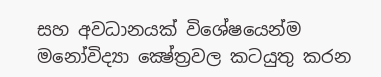සහ අවධානයක්‌ විශේෂයෙන්ම මනෝවිද්‍යා ක්‍ෂේත්‍රවල කටයුතු කරන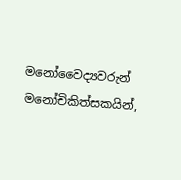මනෝවෛද්‍යවරුන් මනෝචිකිත්සකයින්,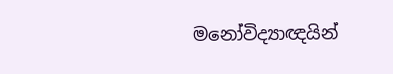මනෝවිද්‍යාඥයින්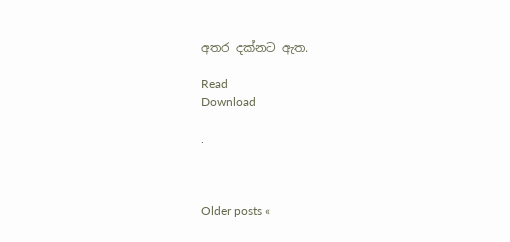අතර දක්‌නට ඇත.

Read
Download

.



Older posts «